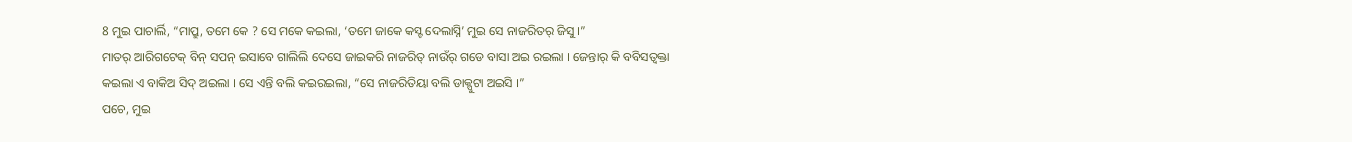8 ମୁଇ ପାଚାର୍ଲି, “ମାପ୍ରୁ, ତମେ କେ ? ସେ ମକେ କଇଲା, ‘ତମେ ଜାକେ କସ୍ଟ ଦେଲାସ୍ନି’ ମୁଇ ସେ ନାଜରିତର୍ ଜିସୁ ।”
ମାତର୍ ଆରିଗଟେକ୍ ବିନ୍ ସପନ୍ ଇସାବେ ଗାଲିଲି ଦେସେ ଜାଇକରି ନାଜରିତ୍ ନାଉଁର୍ ଗଡେ ବାସା ଅଇ ରଇଲା । ଜେନ୍ତାର୍ କି ବବିସତ୍ବକ୍ତା କଇଲା ଏ ବାକିଅ ସିଦ୍ ଅଇଲା । ସେ ଏନ୍ତି ବଲି କଇରଇଲା, “ସେ ନାଜରିତିୟା ବଲି ଡାକ୍ପୁଟା ଅଇସି ।”
ପଚେ, ମୁଇ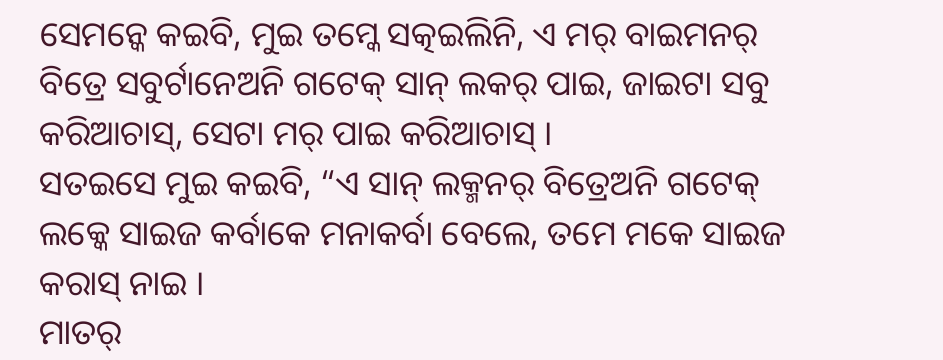ସେମନ୍କେ କଇବି, ମୁଇ ତମ୍କେ ସତ୍କଇଲିନି, ଏ ମର୍ ବାଇମନର୍ ବିତ୍ରେ ସବୁର୍ଟାନେଅନି ଗଟେକ୍ ସାନ୍ ଲକର୍ ପାଇ, ଜାଇଟା ସବୁ କରିଆଚାସ୍, ସେଟା ମର୍ ପାଇ କରିଆଚାସ୍ ।
ସତଇସେ ମୁଇ କଇବି, “ଏ ସାନ୍ ଲକ୍ମନର୍ ବିତ୍ରେଅନି ଗଟେକ୍ ଲକ୍କେ ସାଇଜ କର୍ବାକେ ମନାକର୍ବା ବେଲେ, ତମେ ମକେ ସାଇଜ କରାସ୍ ନାଇ ।
ମାତର୍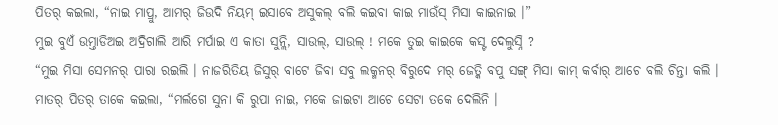ପିତର୍ କଇଲା, “ନାଇ ମାପ୍ରୁ, ଆମର୍ ଜିଉଦି ନିୟମ୍ ଇସାବେ ଅସୁକଲ୍ ବଲି କଇବା କାଇ ମାଉଁସ୍ ମିସା କାଇନାଇ ।”
ମୁଇ ବୁଏଁ ଉମ୍ତାଡିଅଇ ଅଦ୍ରିଗାଲି ଆରି ମର୍ପାଇ ଏ କାତା ସୁନ୍ଲି, ସାଉଲ୍, ସାଉଲ୍ ! ମକେ ତୁଇ କାଇକେ କସ୍ଟ ଦେଲୁସ୍ନି ?
“ମୁଇ ମିସା ସେମନର୍ ପାରା ରଇଲି । ନାଜରିତିୟ ଜିସୁର୍ ବାଟେ ଜିବା ସବୁ ଲକ୍ମନର୍ ବିରୁଦେ ମର୍ ଜେତ୍କି ବପୁ ସଙ୍ଗ୍ ମିସା କାମ୍ କର୍ବାର୍ ଆଚେ ବଲି ଚିନ୍ତା କଲି ।
ମାତର୍ ପିତର୍ ତାକେ କଇଲା, “ମର୍ଲଗେ ସୁନା କି ରୁପା ନାଇ, ମକେ ଜାଇଟା ଆଚେ ସେଟା ତକେ ଦେଲିନି ।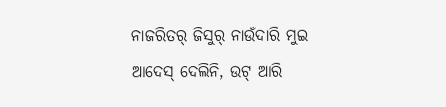ନାଜରିତର୍ ଜିସୁର୍ ନାଉଁଦାରି ମୁଇ ଆଦେସ୍ ଦେଲିନି, ଉଟ୍ ଆରି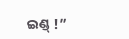ଇଣ୍ଡ୍ !”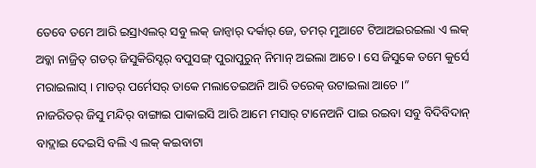ତେବେ ତମେ ଆରି ଇସ୍ରାଏଲର୍ ସବୁ ଲକ୍ ଜାନ୍ବାର୍ ଦର୍କାର୍ ଜେ, ତମର୍ ମୁଆଟେ ଟିଆଅଇରଇଲା ଏ ଲକ୍ ଅବ୍କା ନାଜ୍ରିତ୍ ଗଡର୍ ଜିସୁକିରିସ୍ଟର୍ ବପୁସଙ୍ଗ୍ ପୁରାପୁରୁନ୍ ନିମାନ୍ ଅଇଲା ଆଚେ । ସେ ଜିସୁକେ ତମେ କୁର୍ସେ ମରାଇଲାସ୍ । ମାତର୍ ପର୍ମେସର୍ ତାକେ ମଲାତେଇଅନି ଆରି ତରେକ୍ ଉଟାଇଲା ଆଚେ ।”
ନାଜରିତର୍ ଜିସୁ ମନ୍ଦିର୍ ବାଙ୍ଗାଇ ପାକାଇସି ଆରି ଆମେ ମସାର୍ ଟାନେଅନି ପାଇ ରଇବା ସବୁ ବିଦିବିଦାନ୍ ବାଦ୍ଲାଇ ଦେଇସି ବଲି ଏ ଲକ୍ କଇବାଟା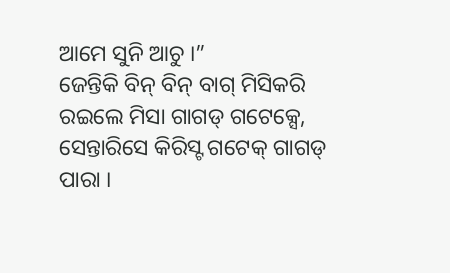ଆମେ ସୁନି ଆଚୁ ।”
ଜେନ୍ତିକି ବିନ୍ ବିନ୍ ବାଗ୍ ମିସିକରି ରଇଲେ ମିସା ଗାଗଡ୍ ଗଟେକ୍ସେ, ସେନ୍ତାରିସେ କିରିସ୍ଟ ଗଟେକ୍ ଗାଗଡ୍ ପାରା ।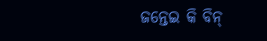ଜନ୍ତେଇ କି ବିନ୍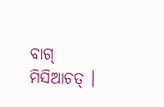ବାଗ୍ ମିସିଆଚତ୍ ।